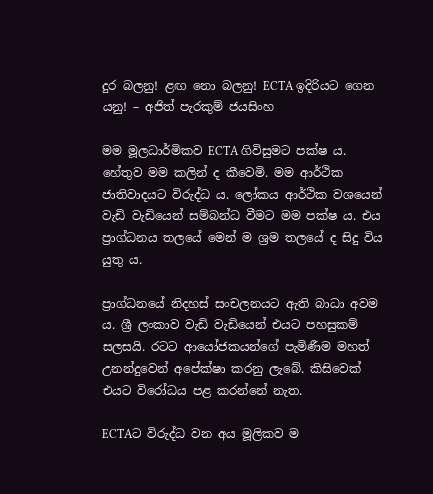දුර බලනු! ළඟ නො බලනු! ECTA ඉදිරියට ගෙන යනු! – අජිත් පැරකුම් ජයසිංහ

මම මූලධාර්මිකව ECTA ගිවිසුමට පක්ෂ ය. හේතුව මම කලින් ද කීවෙමි. මම ආර්ථික ජාතිවාදයට විරුද්ධ ය. ලෝකය ආර්ථික වශයෙන් වැඩි වැඩියෙන් සම්බන්ධ වීමට මම පක්ෂ ය. එය ප්‍රාග්ධනය තලයේ මෙන් ම ශ්‍ර‍ම තලයේ ද සිදු විය යුතු ය.

ප්‍රාග්ධනයේ නිදහස් සංචලනයට ඇති බාධා අවම ය. ශ්‍රී ලංකාව වැඩි වැඩියෙන් එයට පහසුකම් සලසයි. රටට ආයෝජකයන්ගේ පැමිණීම මහත් උනන්දුවෙන් අපේක්ෂා කරනු ලැබේ. කිසිවෙක් එයට විරෝධය පළ කරන්නේ නැත.

ECTAට විරුද්ධ වන අය මූලිකව ම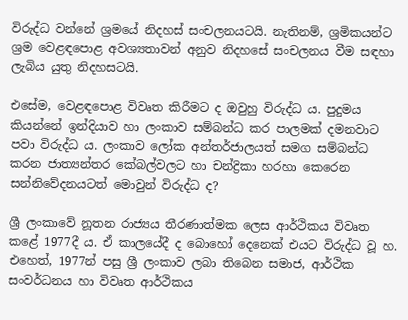විරුද්ධ වන්නේ ශ්‍ර‍මයේ නිදහස් සංචලනයටයි. නැතිනම්, ශ්‍ර‍මිකයන්ට ශ්‍ර‍ම වෙළඳපොළ අවශ්‍යතාවන් අනුව නිදහසේ සංචලනය වීම සඳහා ලැබිය යුතු නිදහසටයි.

එසේම, වෙළඳපොළ විවෘත කිරීමට ද ඔවුහු විරුද්ධ ය. පුදුමය කියන්නේ ඉන්දියාව හා ලංකාව සම්බන්ධ කර පාලමක් දමනවාට පවා විරුද්ධ ය. ලංකාව ලෝක අන්තර්ජාලයත් සමග සම්බන්ධ කරන ජාත්‍යන්තර කේබල්වලට හා චන්ද්‍රිකා හරහා කෙරෙන සන්නිවේදනයටත් මොවුන් විරුද්ධ ද?

ශ්‍රී ලංකාවේ නූතන රාජ්‍යය තීරණාත්මක ලෙස ආර්ථිකය විවෘත කළේ 1977දී ය. ඒ කාලයේදී ද බොහෝ දෙනෙක් එයට විරුද්ධ වූ හ. එහෙත්, 1977න් පසු ශ්‍රී ලංකාව ලබා තිබෙන සමාජ, ආර්ථික සංවර්ධනය හා විවෘත ආර්ථිකය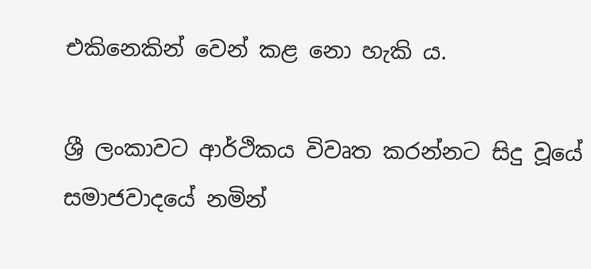එකිනෙකින් වෙන් කළ නො හැකි ය.

ශ්‍රී ලංකාවට ආර්ථිකය විවෘත කරන්නට සිදු වූයේ සමාජවාදයේ නමින්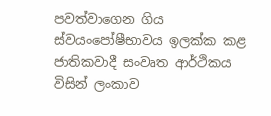පවත්වාගෙන ගිය ස්වයංපෝෂීභාවය ඉලක්ක කළ ජාතිකවාදී සංවෘත ආර්ථිකය විසින් ලංකාව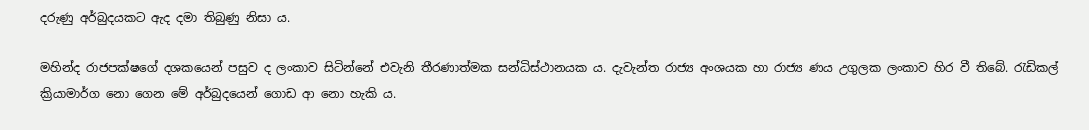දරුණු අර්බුදයකට ඇද දමා තිබුණු නිසා ය.

මහින්ද රාජපක්ෂගේ දශකයෙන් පසුව ද ලංකාව සිටින්නේ එවැනි තීරණාත්මක සන්ධිස්ථානයක ය. දැවැන්ත රාජ්‍ය අංශයක හා රාජ්‍ය ණය උගුලක ලංකාව හිර වී තිබේ. රැඩිකල් ක්‍රියාමාර්ග නො ගෙන මේ අර්බුදයෙන් ගොඩ ආ නො හැකි ය.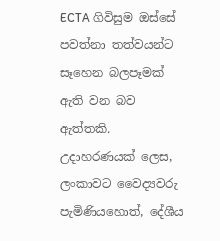ECTA ගිවිසුම ඔස්සේ පවත්නා තත්වයන්ට සෑහෙන බලපෑමක් ඇති වන බව ඇත්තකි. උදාහරණයක් ලෙස, ලංකාවට වෛද්‍යවරු පැමිණියහොත්, දේශීය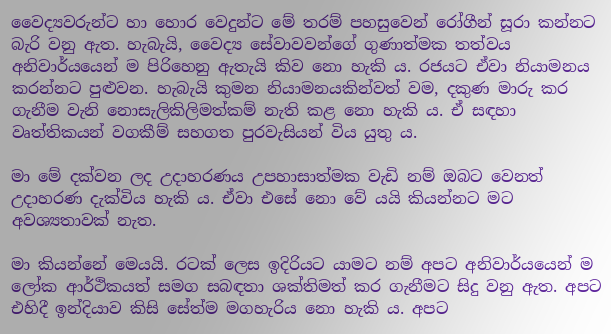වෛද්‍යවරුන්ට හා හොර වෙදුන්ට මේ තරම් පහසුවෙන් රෝගීන් සූරා කන්නට බැරි වනු ඇත. හැබැයි, වෛද්‍ය සේවාවවන්ගේ ගුණාත්මක තත්වය අනිවාර්යයෙන් ම පිරිහෙනු ඇතැයි කිව නො හැකි ය. රජයට ඒවා නියාමනය කරන්නට පුළුවන. හැබැයි කුමන නියාමනයකින්වත් වම, දකුණ මාරු කර ගැනීම වැනි නොසැලිකිලිමත්කම් නැති කළ නො හැකි ය. ඒ සඳහා වෘත්තිකයන් වගකීම් සහගත පුරවැසියන් විය යුතු ය.

මා මේ දක්වන ලද උදාහරණය උපහාසාත්මක වැඩි නම් ඔබට වෙනත් උදාහරණ දැක්විය හැකි ය. ඒවා එසේ නො වේ යයි කියන්නට මට අවශ්‍යතාවක් නැත.

මා කියන්නේ මෙයයි. රටක් ලෙස ඉදිරියට යාමට නම් අපට අනිවාර්යයෙන් ම ලෝක ආර්ථිකයත් සමග සබඳතා ශක්තිමත් කර ගැනීමට සිදු වනු ඇත. අපට එහිදී ඉන්දියාව කිසි සේත්ම මගහැරිය නො හැකි ය. අපට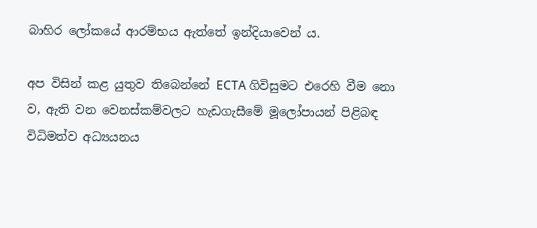බාහිර ලෝකයේ ආරම්භය ඇත්තේ ඉන්දියාවෙන් ය.

අප විසින් කළ යුතුව තිබෙන්නේ ECTA ගිවිසුමට එරෙහි වීම නො ව, ඇති වන වෙනස්කම්වලට හැඩගැසීමේ මූලෝපායන් පිළිබඳ විධිමත්ව අධ්‍යයනය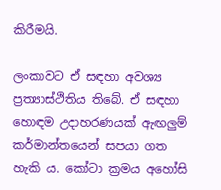කිරීමයි.

ලංකාවට ඒ සඳහා අවශ්‍ය ප්‍ර‍ත්‍යාස්ථිතිය තිබේ. ඒ සඳහා හොඳම උදාහරණයක් ඇඟලුම් කර්මාන්තයෙන් සපයා ගත හැකි ය. කෝටා ක්‍ර‍මය අහෝසි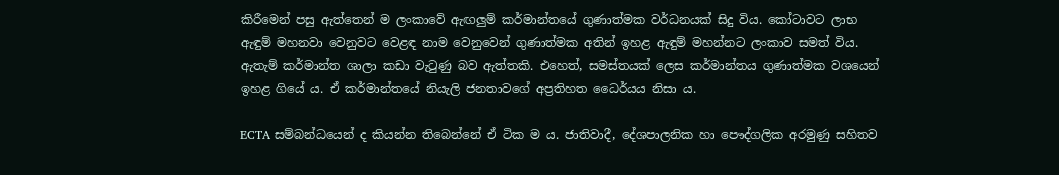කිරීමෙන් පසු ඇත්තෙන් ම ලංකාවේ ඇඟලුම් කර්මාන්තයේ ගුණාත්මක වර්ධනයක් සිදු විය. කෝටාවට ලාභ ඇඳුම් මහනවා වෙනුවට වෙළඳ නාම වෙනුවෙන් ගුණාත්මක අතින් ඉහළ ඇඳුම් මහන්නට ලංකාව සමත් විය. ඇතැම් කර්මාන්ත ශාලා කඩා වැටුණු බව ඇත්තකි. එහෙත්, සමස්තයක් ලෙස කර්මාන්තය ගුණාත්මක වශයෙන් ඉහළ ගියේ ය. ඒ කර්මාන්තයේ නියැලි ජනතාවගේ අප්‍ර‍තිහත ධෛර්යය නිසා ය.

ECTA සම්බන්ධයෙන් ද කියන්න තිබෙන්නේ ඒ ටික ම ය. ජාතිවාදී, දේශපාලනික හා පෞද්ගලික අරමුණු සහිතව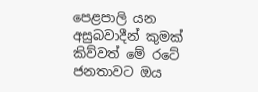පෙළපාලි යන අසුබවාදීන් කුමක් කිව්වත් මේ රටේ ජනතාවට ඔය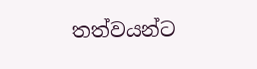තත්වයන්ට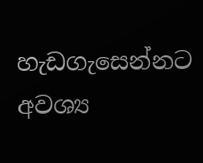හැඩගැසෙන්නට අවශ්‍ය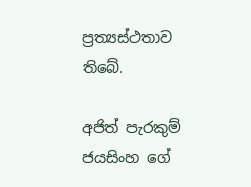ප්‍ර‍ත්‍යස්ථතාව තිබේ.

අජිත් පැරකුම් ජයසිංහ ගේ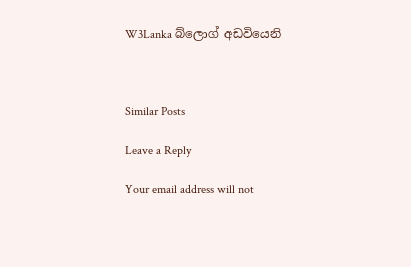W3Lanka බ්ලොග් අඩවියෙනි



Similar Posts

Leave a Reply

Your email address will not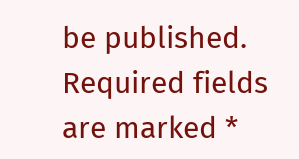be published. Required fields are marked *